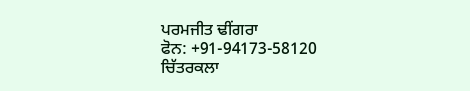ਪਰਮਜੀਤ ਢੀਂਗਰਾ
ਫੋਨ: +91-94173-58120
ਚਿੱਤਰਕਲਾ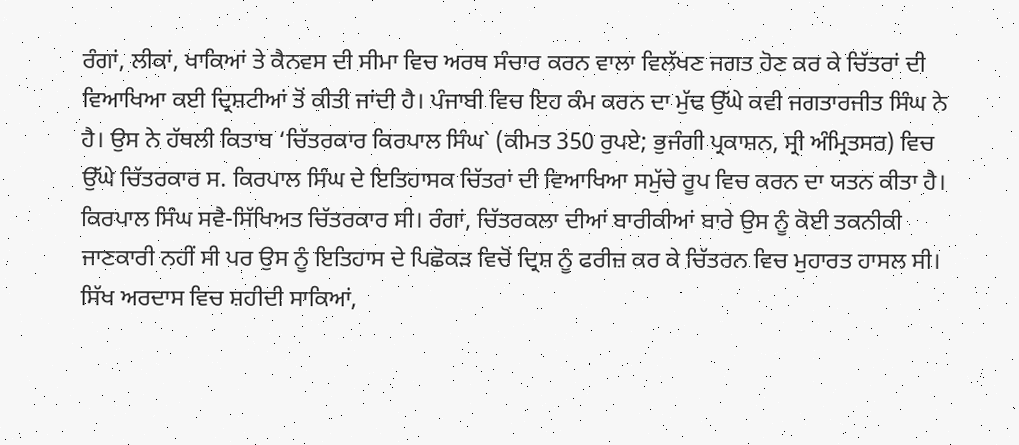ਰੰਗਾਂ, ਲੀਕਾਂ, ਖਾਕਿਆਂ ਤੇ ਕੈਨਵਸ ਦੀ ਸੀਮਾ ਵਿਚ ਅਰਥ ਸੰਚਾਰ ਕਰਨ ਵਾਲਾ ਵਿਲੱਖਣ ਜਗਤ ਹੋਣ ਕਰ ਕੇ ਚਿੱਤਰਾਂ ਦੀ ਵਿਆਖਿਆ ਕਈ ਦ੍ਰਿਸ਼ਟੀਆਂ ਤੋਂ ਕੀਤੀ ਜਾਂਦੀ ਹੈ। ਪੰਜਾਬੀ ਵਿਚ ਇਹ ਕੰਮ ਕਰਨ ਦਾ ਮੁੱਢ ਉੱਘੇ ਕਵੀ ਜਗਤਾਰਜੀਤ ਸਿੰਘ ਨੇ ਹੈ। ਉਸ ਨੇ ਹੱਥਲੀ ਕਿਤਾਬ ‘ਚਿੱਤਰਕਾਰ ਕਿਰਪਾਲ ਸਿੰਘ` (ਕੀਮਤ 350 ਰੁਪਏ; ਭੁਜੰਗੀ ਪ੍ਰਕਾਸ਼ਨ, ਸ੍ਰੀ ਅੰਮ੍ਰਿਤਸਰ) ਵਿਚ ਉੱਘੇ ਚਿੱਤਰਕਾਰ ਸ. ਕਿਰਪਾਲ ਸਿੰਘ ਦੇ ਇਤਿਹਾਸਕ ਚਿੱਤਰਾਂ ਦੀ ਵਿਆਖਿਆ ਸਮੁੱਚੇ ਰੂਪ ਵਿਚ ਕਰਨ ਦਾ ਯਤਨ ਕੀਤਾ ਹੈ।
ਕਿਰਪਾਲ ਸਿੰਘ ਸਵੈ-ਸਿੱਖਿਅਤ ਚਿੱਤਰਕਾਰ ਸੀ। ਰੰਗਾਂ, ਚਿੱਤਰਕਲਾ ਦੀਆਂ ਬਾਰੀਕੀਆਂ ਬਾਰੇ ਉਸ ਨੂੰ ਕੋਈ ਤਕਨੀਕੀ ਜਾਣਕਾਰੀ ਨਹੀਂ ਸੀ ਪਰ ਉਸ ਨੂੰ ਇਤਿਹਾਸ ਦੇ ਪਿਛੋਕੜ ਵਿਚੋਂ ਦ੍ਰਿਸ਼ ਨੂੰ ਫਰੀਜ਼ ਕਰ ਕੇ ਚਿੱਤਰਨ ਵਿਚ ਮੁਹਾਰਤ ਹਾਸਲ ਸੀ। ਸਿੱਖ ਅਰਦਾਸ ਵਿਚ ਸ਼ਹੀਦੀ ਸਾਕਿਆਂ,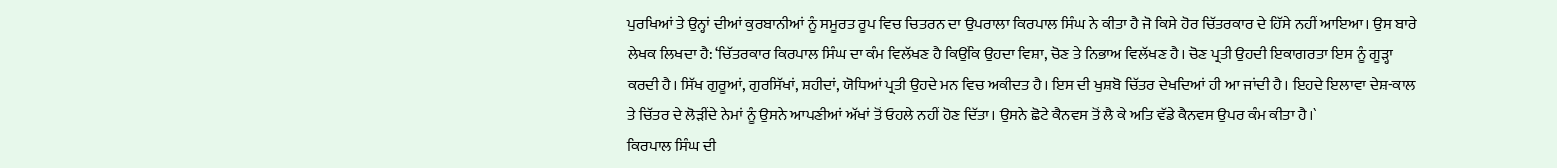ਪੁਰਖਿਆਂ ਤੇ ਉਨ੍ਹਾਂ ਦੀਆਂ ਕੁਰਬਾਨੀਆਂ ਨੂੰ ਸਮੂਰਤ ਰੂਪ ਵਿਚ ਚਿਤਰਨ ਦਾ ਉਪਰਾਲਾ ਕਿਰਪਾਲ ਸਿੰਘ ਨੇ ਕੀਤਾ ਹੈ ਜੋ ਕਿਸੇ ਹੋਰ ਚਿੱਤਰਕਾਰ ਦੇ ਹਿੱਸੇ ਨਹੀਂ ਆਇਆ। ਉਸ ਬਾਰੇ ਲੇਖਕ ਲਿਖਦਾ ਹੈ: ‘ਚਿੱਤਰਕਾਰ ਕਿਰਪਾਲ ਸਿੰਘ ਦਾ ਕੰਮ ਵਿਲੱਖਣ ਹੈ ਕਿਉਂਕਿ ਉਹਦਾ ਵਿਸ਼ਾ, ਚੋਣ ਤੇ ਨਿਭਾਅ ਵਿਲੱਖਣ ਹੈ। ਚੋਣ ਪ੍ਰਤੀ ਉਹਦੀ ਇਕਾਗਰਤਾ ਇਸ ਨੂੰ ਗੂੜ੍ਹਾ ਕਰਦੀ ਹੈ। ਸਿੱਖ ਗੁਰੂਆਂ, ਗੁਰਸਿੱਖਾਂ, ਸ਼ਹੀਦਾਂ, ਯੋਧਿਆਂ ਪ੍ਰਤੀ ਉਹਦੇ ਮਨ ਵਿਚ ਅਕੀਦਤ ਹੈ। ਇਸ ਦੀ ਖੁਸ਼ਬੋ ਚਿੱਤਰ ਦੇਖਦਿਆਂ ਹੀ ਆ ਜਾਂਦੀ ਹੈ। ਇਹਦੇ ਇਲਾਵਾ ਦੇਸ਼-ਕਾਲ ਤੇ ਚਿੱਤਰ ਦੇ ਲੋੜੀਂਦੇ ਨੇਮਾਂ ਨੂੰ ਉਸਨੇ ਆਪਣੀਆਂ ਅੱਖਾਂ ਤੋਂ ਓਹਲੇ ਨਹੀਂ ਹੋਣ ਦਿੱਤਾ। ਉਸਨੇ ਛੋਟੇ ਕੈਨਵਸ ਤੋਂ ਲੈ ਕੇ ਅਤਿ ਵੱਡੇ ਕੈਨਵਸ ਉਪਰ ਕੰਮ ਕੀਤਾ ਹੈ।`
ਕਿਰਪਾਲ ਸਿੰਘ ਦੀ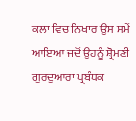ਕਲਾ ਵਿਚ ਨਿਖਾਰ ਉਸ ਸਮੇਂ ਆਇਆ ਜਦੋਂ ਉਹਨੂੰ ਸ਼੍ਰੋਮਣੀ ਗੁਰਦੁਆਰਾ ਪ੍ਰਬੰਧਕ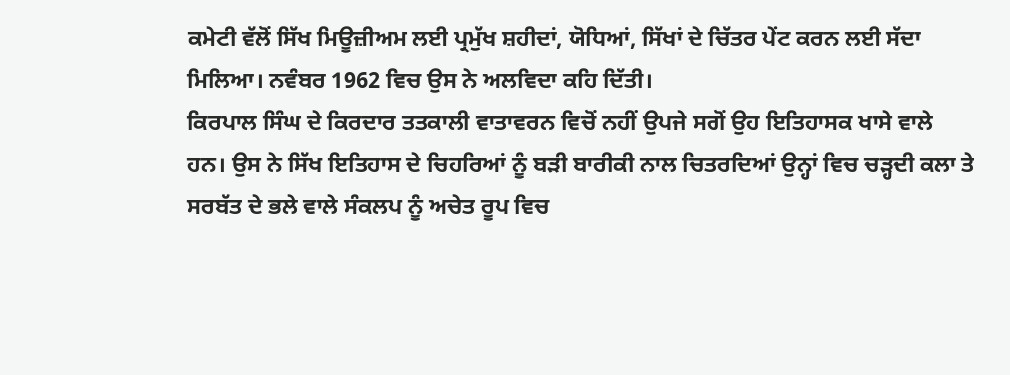ਕਮੇਟੀ ਵੱਲੋਂ ਸਿੱਖ ਮਿਊਜ਼ੀਅਮ ਲਈ ਪ੍ਰਮੁੱਖ ਸ਼ਹੀਦਾਂ, ਯੋਧਿਆਂ, ਸਿੱਖਾਂ ਦੇ ਚਿੱਤਰ ਪੇਂਟ ਕਰਨ ਲਈ ਸੱਦਾ ਮਿਲਿਆ। ਨਵੰਬਰ 1962 ਵਿਚ ਉਸ ਨੇ ਅਲਵਿਦਾ ਕਹਿ ਦਿੱਤੀ।
ਕਿਰਪਾਲ ਸਿੰਘ ਦੇ ਕਿਰਦਾਰ ਤਤਕਾਲੀ ਵਾਤਾਵਰਨ ਵਿਚੋਂ ਨਹੀਂ ਉਪਜੇ ਸਗੋਂ ਉਹ ਇਤਿਹਾਸਕ ਖਾਸੇ ਵਾਲੇ ਹਨ। ਉਸ ਨੇ ਸਿੱਖ ਇਤਿਹਾਸ ਦੇ ਚਿਹਰਿਆਂ ਨੂੰ ਬੜੀ ਬਾਰੀਕੀ ਨਾਲ ਚਿਤਰਦਿਆਂ ਉਨ੍ਹਾਂ ਵਿਚ ਚੜ੍ਹਦੀ ਕਲਾ ਤੇ ਸਰਬੱਤ ਦੇ ਭਲੇ ਵਾਲੇ ਸੰਕਲਪ ਨੂੰ ਅਚੇਤ ਰੂਪ ਵਿਚ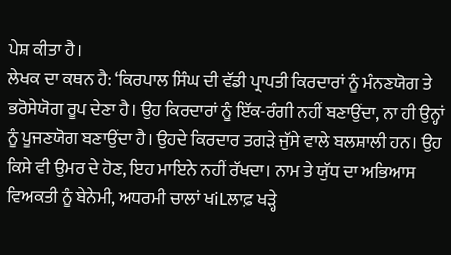ਪੇਸ਼ ਕੀਤਾ ਹੈ।
ਲੇਖਕ ਦਾ ਕਥਨ ਹੈ: ‘ਕਿਰਪਾਲ ਸਿੰਘ ਦੀ ਵੱਡੀ ਪ੍ਰਾਪਤੀ ਕਿਰਦਾਰਾਂ ਨੂੰ ਮੰਨਣਯੋਗ ਤੇ ਭਰੋਸੇਯੋਗ ਰੂਪ ਦੇਣਾ ਹੈ। ਉਹ ਕਿਰਦਾਰਾਂ ਨੂੰ ਇੱਕ-ਰੰਗੀ ਨਹੀਂ ਬਣਾਉਂਦਾ, ਨਾ ਹੀ ਉਨ੍ਹਾਂ ਨੂੰ ਪੂਜਣਯੋਗ ਬਣਾਉਂਦਾ ਹੈ। ਉਹਦੇ ਕਿਰਦਾਰ ਤਗੜੇ ਜੁੱਸੇ ਵਾਲੇ ਬਲਸ਼ਾਲੀ ਹਨ। ਉਹ ਕਿਸੇ ਵੀ ਉਮਰ ਦੇ ਹੋਣ, ਇਹ ਮਾਇਨੇ ਨਹੀਂ ਰੱਖਦਾ। ਨਾਮ ਤੇ ਯੁੱਧ ਦਾ ਅਭਿਆਸ ਵਿਅਕਤੀ ਨੂੰ ਬੇਨੇਮੀ, ਅਧਰਮੀ ਚਾਲਾਂ ਖiLਲਾਫ਼ ਖੜ੍ਹੇ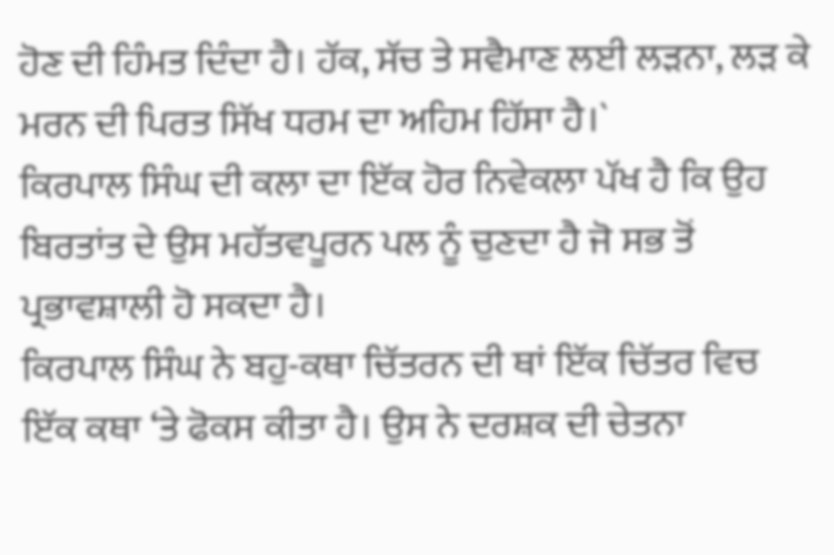ਹੋਣ ਦੀ ਹਿੰਮਤ ਦਿੰਦਾ ਹੈ। ਹੱਕ, ਸੱਚ ਤੇ ਸਵੈਮਾਣ ਲਈ ਲੜਨਾ, ਲੜ ਕੇ ਮਰਨ ਦੀ ਪਿਰਤ ਸਿੱਖ ਧਰਮ ਦਾ ਅਹਿਮ ਹਿੱਸਾ ਹੈ।`
ਕਿਰਪਾਲ ਸਿੰਘ ਦੀ ਕਲਾ ਦਾ ਇੱਕ ਹੋਰ ਨਿਵੇਕਲਾ ਪੱਖ ਹੈ ਕਿ ਉਹ ਬਿਰਤਾਂਤ ਦੇ ਉਸ ਮਹੱਤਵਪੂਰਨ ਪਲ ਨੂੰ ਚੁਣਦਾ ਹੈ ਜੋ ਸਭ ਤੋਂ ਪ੍ਰਭਾਵਸ਼ਾਲੀ ਹੋ ਸਕਦਾ ਹੈ।
ਕਿਰਪਾਲ ਸਿੰਘ ਨੇ ਬਹੁ-ਕਥਾ ਚਿੱਤਰਨ ਦੀ ਥਾਂ ਇੱਕ ਚਿੱਤਰ ਵਿਚ ਇੱਕ ਕਥਾ ‘ਤੇ ਫੋਕਸ ਕੀਤਾ ਹੈ। ਉਸ ਨੇ ਦਰਸ਼ਕ ਦੀ ਚੇਤਨਾ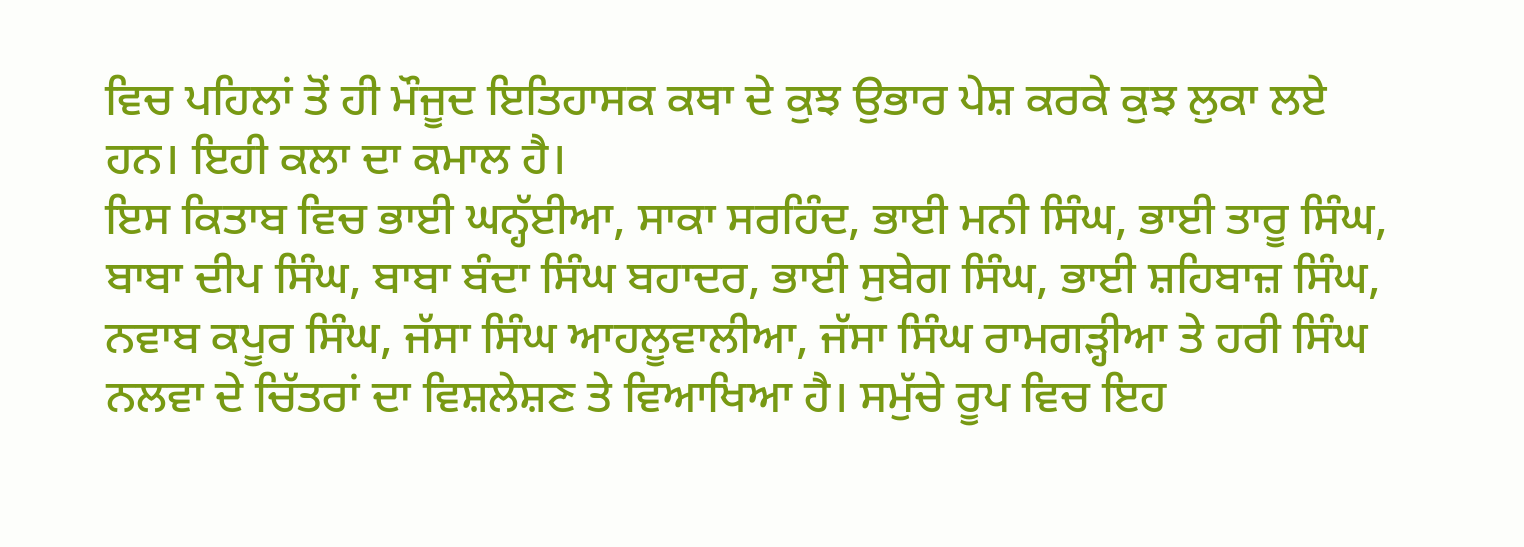ਵਿਚ ਪਹਿਲਾਂ ਤੋਂ ਹੀ ਮੌਜੂਦ ਇਤਿਹਾਸਕ ਕਥਾ ਦੇ ਕੁਝ ਉਭਾਰ ਪੇਸ਼ ਕਰਕੇ ਕੁਝ ਲੁਕਾ ਲਏ ਹਨ। ਇਹੀ ਕਲਾ ਦਾ ਕਮਾਲ ਹੈ।
ਇਸ ਕਿਤਾਬ ਵਿਚ ਭਾਈ ਘਨ੍ਹੱਈਆ, ਸਾਕਾ ਸਰਹਿੰਦ, ਭਾਈ ਮਨੀ ਸਿੰਘ, ਭਾਈ ਤਾਰੂ ਸਿੰਘ, ਬਾਬਾ ਦੀਪ ਸਿੰਘ, ਬਾਬਾ ਬੰਦਾ ਸਿੰਘ ਬਹਾਦਰ, ਭਾਈ ਸੁਬੇਗ ਸਿੰਘ, ਭਾਈ ਸ਼ਹਿਬਾਜ਼ ਸਿੰਘ, ਨਵਾਬ ਕਪੂਰ ਸਿੰਘ, ਜੱਸਾ ਸਿੰਘ ਆਹਲੂਵਾਲੀਆ, ਜੱਸਾ ਸਿੰਘ ਰਾਮਗੜ੍ਹੀਆ ਤੇ ਹਰੀ ਸਿੰਘ ਨਲਵਾ ਦੇ ਚਿੱਤਰਾਂ ਦਾ ਵਿਸ਼ਲੇਸ਼ਣ ਤੇ ਵਿਆਖਿਆ ਹੈ। ਸਮੁੱਚੇ ਰੂਪ ਵਿਚ ਇਹ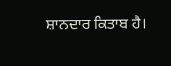ਸ਼ਾਨਦਾਰ ਕਿਤਾਬ ਹੈ।